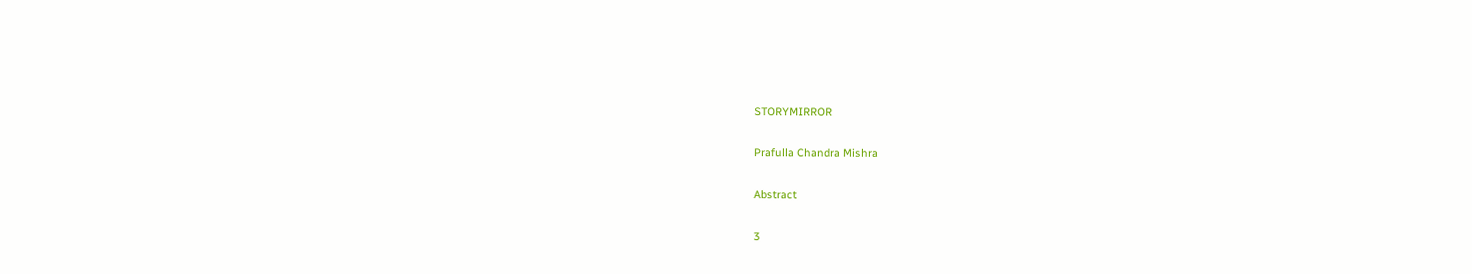STORYMIRROR

Prafulla Chandra Mishra

Abstract

3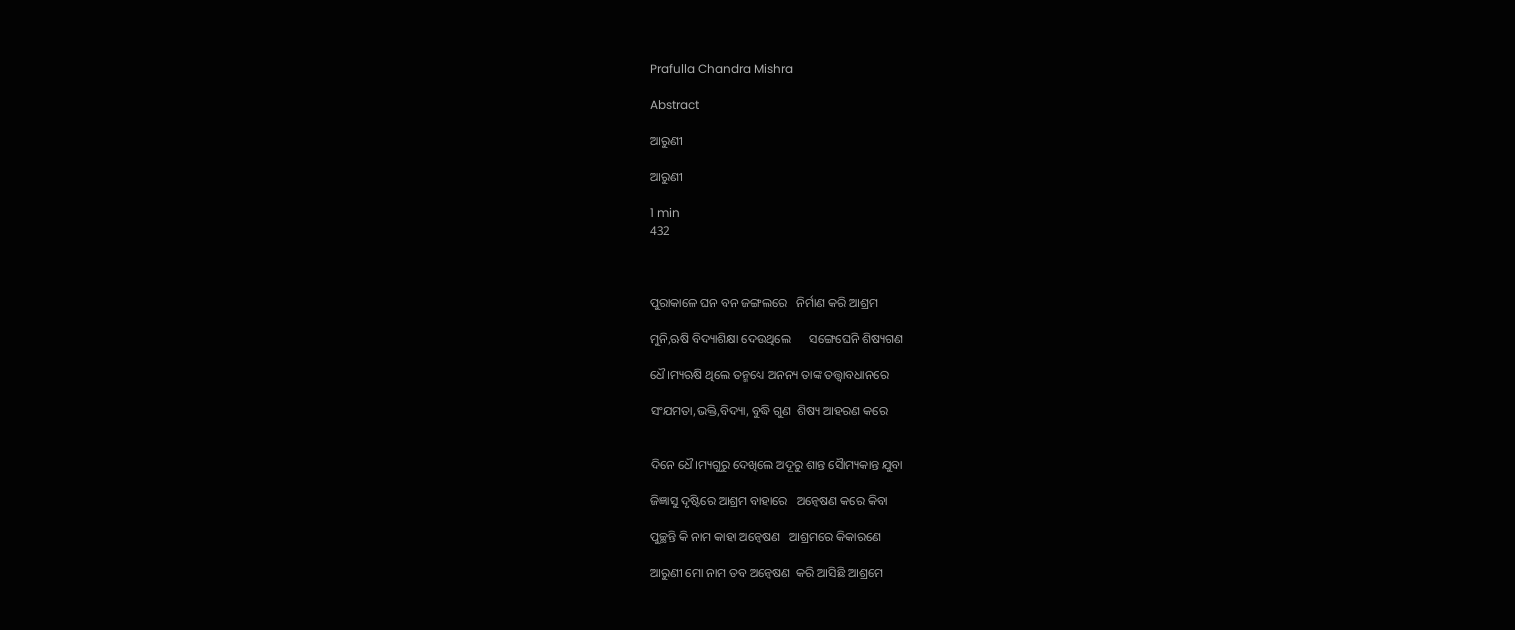Prafulla Chandra Mishra

Abstract

ଆରୁଣୀ

ଆରୁଣୀ

1 min
432



ପୁରାକାଳେ ଘନ ବନ ଜଙ୍ଗଲରେ   ନିର୍ମାଣ କରି ଆଶ୍ରମ

ମୁନି,ଋଷି ବିଦ୍ୟାଶିକ୍ଷା ଦେଉଥିଲେ      ସଙ୍ଗେଘେନି ଶିଷ୍ୟଗଣ

ଧୈ।ମ୍ୟଋଷି ଥିଲେ ତନ୍ମଧ୍ୟେ ଅନନ୍ୟ ତାଙ୍କ ତତ୍ତ୍ଵାବଧାନରେ

ସଂଯମତା,ଭକ୍ତି,ବିଦ୍ୟା, ବୁଦ୍ଧି ଗୁଣ  ଶିଷ୍ୟ ଆହରଣ କରେ


ଦିନେ ଧୈ।ମ୍ୟଗୁରୁ ଦେଖିଲେ ଅଦୂରୁ ଶାନ୍ତ ସୈାମ୍ୟକାନ୍ତ ଯୁବା

ଜିଜ୍ଞାସୁ ଦୃଷ୍ଟିରେ ଆଶ୍ରମ ବାହାରେ   ଅନ୍ଵେଷଣ କରେ କିବା

ପୁଚ୍ଛନ୍ତି କି ନାମ କାହା ଅନ୍ଵେଷଣ   ଆଶ୍ରମରେ କିକାରଣେ

ଆରୁଣୀ ମୋ ନାମ ତବ ଅନ୍ଵେଷଣ  କରି ଆସିଛି ଆଶ୍ରମେ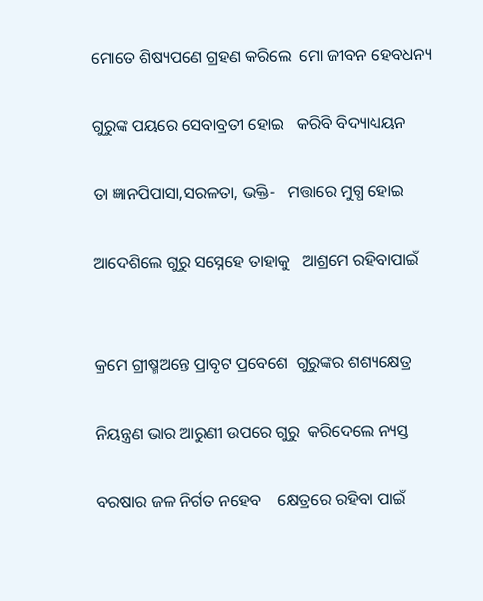ମୋତେ ଶିଷ୍ୟପଣେ ଗ୍ରହଣ କରିଲେ  ମୋ ଜୀବନ ହେବଧନ୍ୟ

ଗୁରୁଙ୍କ ପୟରେ ସେବାବ୍ରତୀ ହୋଇ   କରିବି ବିଦ୍ୟାଧ୍ୟୟନ

ତା ଜ୍ଞାନପିପାସା,ସରଳତା, ଭକ୍ତି-   ମତ୍ତାରେ ମୁଗ୍ଧ ହୋଇ

ଆଦେଶିଲେ ଗୁରୁ ସସ୍ନେହେ ତାହାକୁ   ଆଶ୍ରମେ ରହିବାପାଇଁ


କ୍ରମେ ଗ୍ରୀଷ୍ମଅନ୍ତେ ପ୍ରାବୃଟ ପ୍ରବେଶେ  ଗୁରୁଙ୍କର ଶଶ୍ୟକ୍ଷେତ୍ର

ନିୟନ୍ତ୍ରଣ ଭାର ଆରୁଣୀ ଉପରେ ଗୁରୁ  କରିଦେଲେ ନ୍ୟସ୍ତ

ବରଷାର ଜଳ ନିର୍ଗତ ନହେବ    କ୍ଷେତ୍ରରେ ରହିବା ପାଇଁ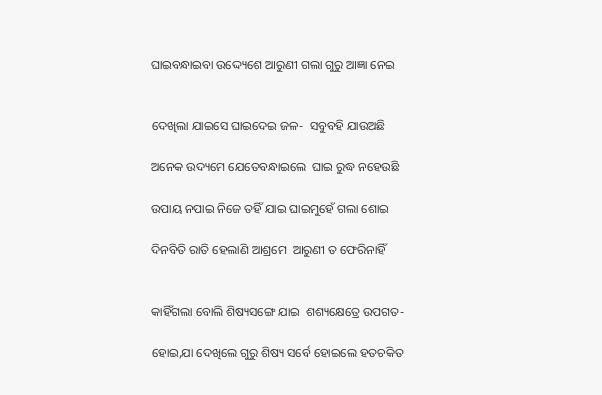ଘାଇବନ୍ଧାଇବା ଉଦ୍ଦ୍ୟେଶେ ଆରୁଣୀ ଗଲା ଗୁରୁ ଆଜ୍ଞା ନେଇ


ଦେଖିଲା ଯାଇସେ ଘାଇଦେଇ ଜଳ-  ସବୁବହି ଯାଉଅଛି

ଅନେକ ଉଦ୍ୟମେ ଯେତେବନ୍ଧାଇଲେ  ଘାଇ ରୁଦ୍ଧ ନହେଉଛି

ଉପାୟ ନପାଇ ନିଜେ ତହିଁ ଯାଇ ଘାଇମୁହେଁ ଗଲା ଶୋଇ

ଦିନବିତି ରାତି ହେଲାଣି ଆଶ୍ରମେ  ଆରୁଣୀ ତ ଫେରିନାହିଁ


କାହିଁଗଲା ବୋଲି ଶିଷ୍ୟସଙ୍ଗେ ଯାଇ  ଶଶ୍ୟକ୍ଷେତ୍ରେ ଉପଗତ-

ହୋଇ,ଯା ଦେଖିଲେ ଗୁରୁ ଶିଷ୍ୟ ସର୍ବେ ହୋଇଲେ ହତଚକିତ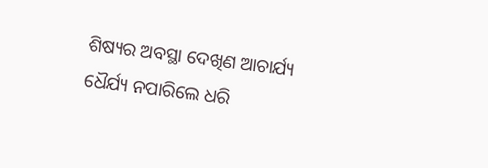ଶିଷ୍ୟର ଅବସ୍ଥା ଦେଖିଣ ଆଚାର୍ଯ୍ୟ  ଧୈର୍ଯ୍ୟ ନପାରିଲେ ଧରି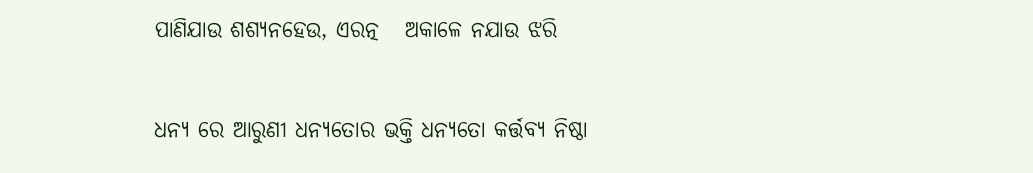ପାଣିଯାଉ ଶଶ୍ୟନହେଉ, ଏରତ୍ନ   ଅକାଳେ ନଯାଉ ଝରି


ଧନ୍ୟ ରେ ଆରୁଣୀ ଧନ୍ୟତୋର ଭକ୍ତି ଧନ୍ୟତୋ କର୍ତ୍ତବ୍ୟ ନିଷ୍ଠା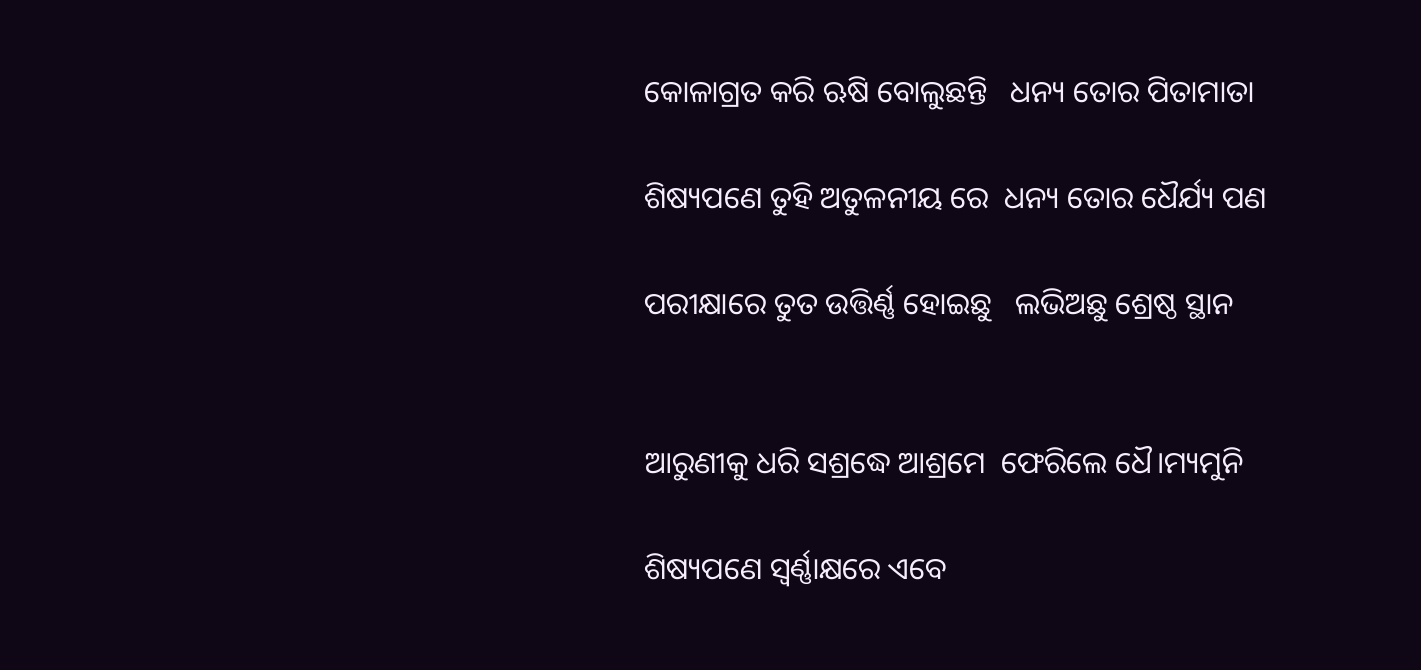କୋଳାଗ୍ରତ କରି ଋଷି ବୋଲୁଛନ୍ତି   ଧନ୍ୟ ତୋର ପିତାମାତା

ଶିଷ୍ୟପଣେ ତୁହି ଅତୁଳନୀୟ ରେ  ଧନ୍ୟ ତୋର ଧୈର୍ଯ୍ୟ ପଣ

ପରୀକ୍ଷାରେ ତୁତ ଉତ୍ତିର୍ଣ୍ଣ ହୋଇଛୁ   ଲଭିଅଛୁ ଶ୍ରେଷ୍ଠ ସ୍ଥାନ


ଆରୁଣୀକୁ ଧରି ସଶ୍ରଦ୍ଧେ ଆଶ୍ରମେ  ଫେରିଲେ ଧୈ।ମ୍ୟମୁନି

ଶିଷ୍ୟପଣେ ସ୍ଵର୍ଣ୍ଣାକ୍ଷରେ ଏବେ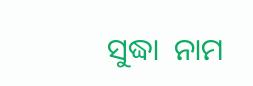ସୁଦ୍ଧା  ନାମ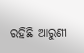ରହିଛି ଆରୁଣୀ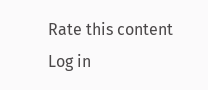Rate this content
Log in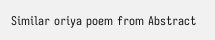Similar oriya poem from Abstract